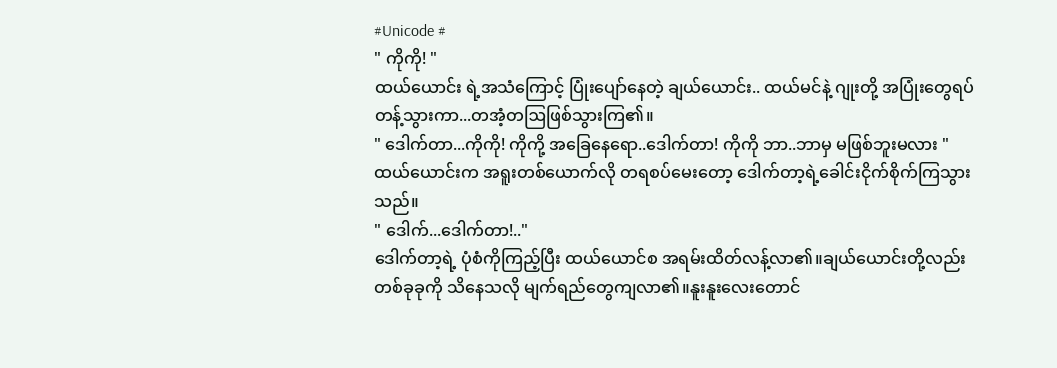#Unicode #
" ကိုကို! "
ထယ်ယောင်း ရဲ့အသံကြောင့် ပြုံးပျော်နေတဲ့ ချယ်ယောင်း.. ထယ်မင်နဲ့ ဂျုးတို့ အပြုံးတွေရပ်တန့်သွားကာ...တအံ့တဩဖြစ်သွားကြ၏။
" ဒေါက်တာ...ကိုကို! ကိုကို့ အခြေနေရော..ဒေါက်တာ! ကိုကို ဘာ..ဘာမှ မဖြစ်ဘူးမလား "
ထယ်ယောင်းက အရူးတစ်ယောက်လို တရစပ်မေးတော့ ဒေါက်တာ့ရဲ့ခေါင်းငိုက်စိုက်ကြသွားသည်။
" ဒေါက်...ဒေါက်တာ!.."
ဒေါက်တာ့ရဲ့ ပုံစံကိုကြည့်ပြီး ထယ်ယောင်စ အရမ်းထိတ်လန့်လာ၏။ချယ်ယောင်းတို့လည်း တစ်ခုခုကို သိနေသလို မျက်ရည်တွေကျလာ၏။နူးနူးလေးတောင်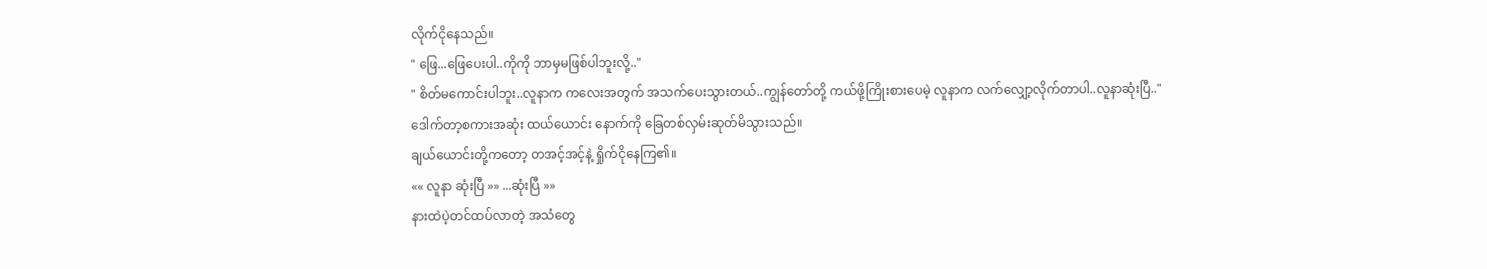လိုက်ငိုနေသည်။
" ဖြေ...ဖြေပေးပါ..ကိုကို ဘာမှမဖြစ်ပါဘူးလို့.."
" စိတ်မကောင်းပါဘူး..လူနာက ကလေးအတွက် အသက်ပေးသွားတယ်..ကျွန်တော်တို့ ကယ်ဖို့ကြိုးစားပေမဲ့ လူနာက လက်လျှော့လိုက်တာပါ..လူနာဆုံးပြီ.."
ဒေါက်တာ့စကားအဆုံး ထယ်ယောင်း နောက်ကို ခြေတစ်လှမ်းဆုတ်မိသွားသည်။
ချယ်ယောင်းတို့ကတော့ တအင့်အင့်နဲ့ ရှိုက်ငိုနေကြ၏။
«« လူနာ ဆုံးပြီ »» ...ဆုံးပြီ »»
နားထဲပဲ့တင်ထပ်လာတဲ့ အသံတွေ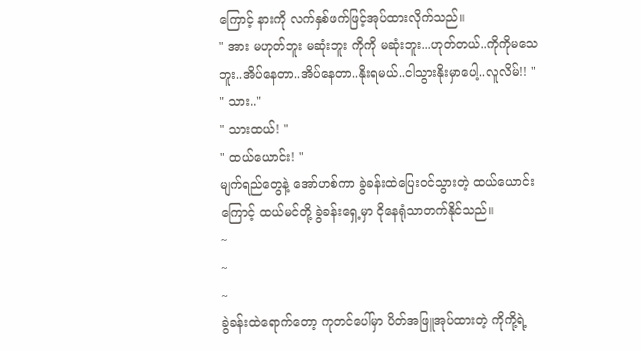ကြောင့် နားကို လက်နှစ်ဖက်ဖြင့်အုပ်ထားလိုက်သည်။
" အား မဟုတ်ဘူး မဆုံးဘူး ကိုကို မဆုံးဘူး...ဟုတ်တယ်..ကိုကိုမသေဘူး..အိပ်နေတာ..အိပ်နေတာ..နိုးရမယ်..ငါသွားနိုးမှာပေါ့..လူလိမ်!! "
" သား.."
" သားထယ်! "
" ထယ်ယောင်း! "
မျက်ရည်တွေနဲ့ အော်ဟစ်ကာ ခွဲခန်းထဲပြေးဝင်သွားတဲ့ ထယ်ယောင်းကြောင့် ထယ်မင်တို့ ခွဲခန်းရှေ့မှာ ငိုနေရုံသာတက်နိုင်သည်။
~
~
~
ခွဲခန်းထဲရောက်တော့ ကုတင်ပေါ်မှာ ပိတ်အဖြူအုပ်ထားတဲ့ ကိုကို့ရဲ့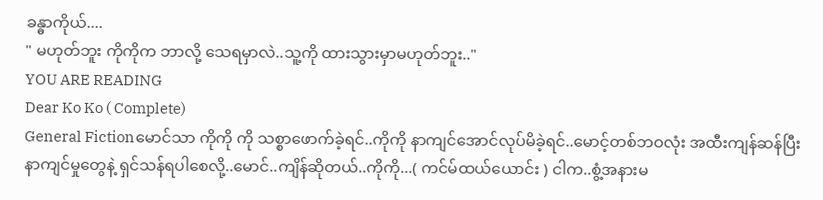ခန္ဓာကိုယ်....
" မဟုတ်ဘူး ကိုကိုက ဘာလို့ သေရမှာလဲ..သူ့ကို ထားသွားမှာမဟုတ်ဘူး.."
YOU ARE READING
Dear Ko Ko ( Complete)
General Fictionမောင်သာ ကိုကို ကို သစ္စာဖောက်ခဲ့ရင်..ကိုကို နာကျင်အောင်လုပ်မိခဲ့ရင်..မောင့်တစ်ဘဝလုံး အထီးကျန်ဆန်ပြီး နာကျင်မှုတွေနဲ့ ရှင်သန်ရပါစေလို့..မောင်..ကျိန်ဆိုတယ်..ကိုကို...( ကင်မ်ထယ်ယောင်း ) ငါက..စွံ့အနားမ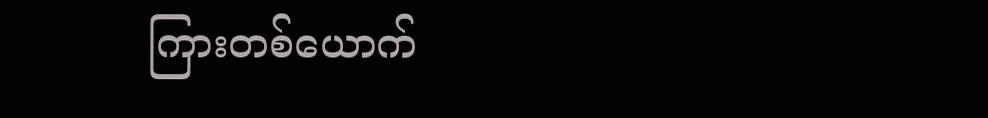ကြားတစ်ယောက်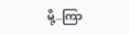မို့..ကြာ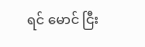ရင် မောင် ငြီး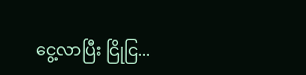ငွေ့လာပြီး ငြိုငြ...